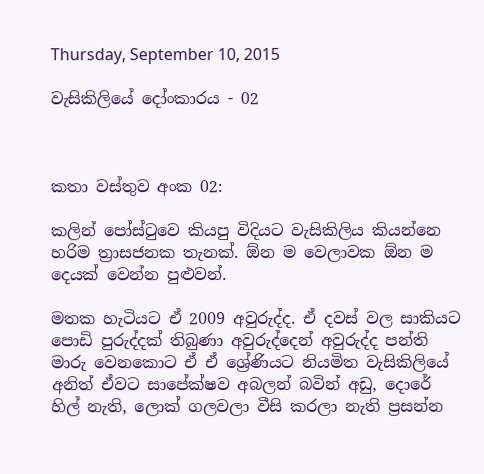Thursday, September 10, 2015

වැසිකිලියේ දෝංකාරය - 02



කතා වස්තුව අංක 02:

කලින් පෝස්ටුවෙ කියපු විදියට වැසිකිලිය කියන්නෙ හරිම ත්‍රාසජනක තැනක්. ඕන ම වෙලාවක ඕන ම දෙයක් වෙන්න පුළුවන්.

මතක හැටියට ඒ 2009 අවුරුද්ද. ඒ දවස් වල සාකියට පොඩි පුරුද්දක් තිබුණා අවුරුද්දෙන් අවුරුද්ද පන්ති මාරු වෙනකොට ඒ ඒ ශ්‍රේණියට නියමිත වැසිකිලියේ අනිත් ඒවට සාපේක්ෂව අබලන් බවින් අඩු, දොරේ හිල් නැති, ලොක් ගලවලා වීසි කරලා නැති ප්‍රසන්න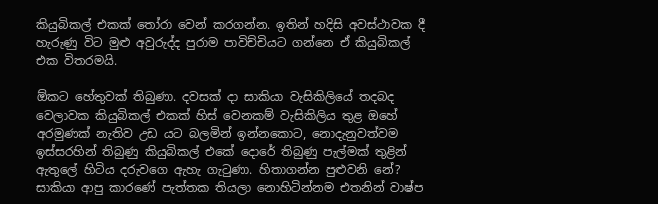කියුබිකල් එකක් තෝරා වෙන් කරගන්න. ඉතින් හදිසි අවස්ථාවක දී හැරුණු විට මුළු අවුරුද්ද පුරාම පාවිච්චියට ගන්නෙ ඒ කියුබිකල් එක විතරමයි.

ඕකට හේතුවක් තිබුණා. දවසක් දා සාකියා වැසිකිලියේ තදබද වෙලාවක කියුබිකල් එකක් හිස් වෙනකම් වැසිකිලිය තුළ ඔහේ අරමුණක් නැතිව උඩ යට බලමින් ඉන්නකොට, නොදැනුවත්වම ඉස්සරහින් තිබුණු කියුබිකල් එකේ දොරේ තිබුණු පැල්මක් තුළින් ඇතුලේ හිටිය දරුවගෙ ඇහැ ගැටුණා. හිතාගන්න පුළුවනි නේ? සාකියා ආපු කාරණේ පැත්තක තියලා නොහිටින්නම එතනින් වාෂ්ප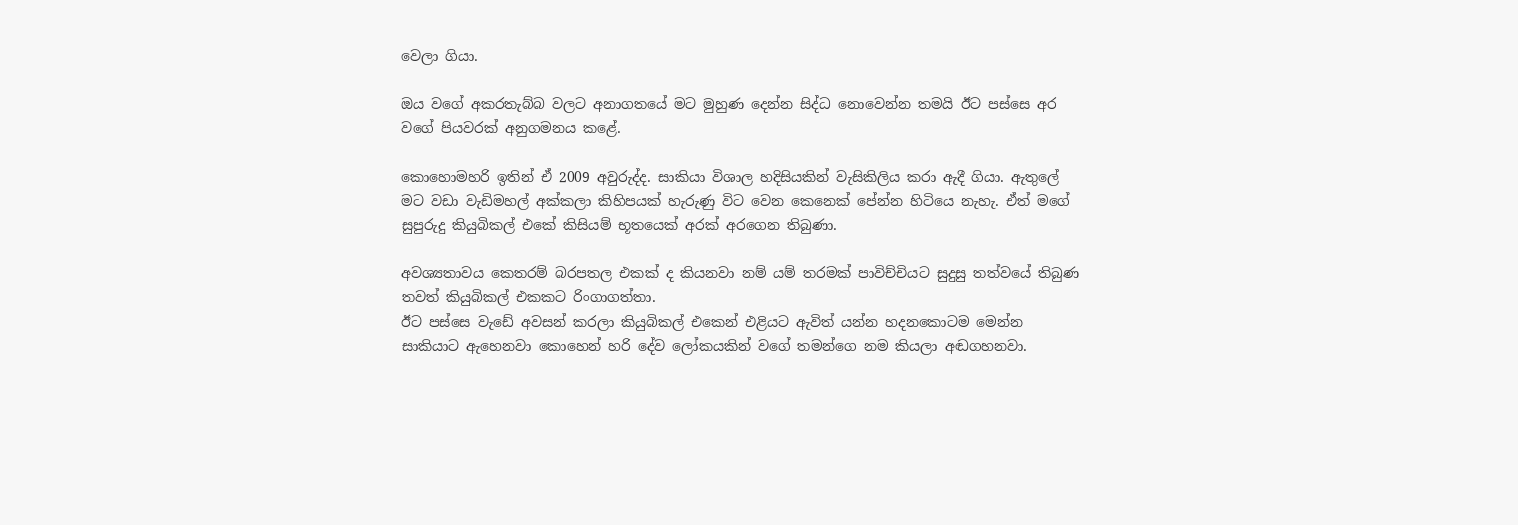වෙලා ගියා.

ඔය වගේ අකරතැබ්බ වලට අනාගතයේ මට මුහුණ දෙන්න සිද්ධ නොවෙන්න තමයි ඊට පස්සෙ අර වගේ පියවරක් අනුගමනය කළේ.

කොහොමහරි ඉතින් ඒ 2009 අවුරුද්ද. සාකියා විශාල හදිසියකින් වැසිකිලිය කරා ඇදී ගියා. ඇතුලේ මට වඩා වැඩිමහල් අක්කලා කිහිපයක් හැරුණු විට වෙන කෙනෙක් පේන්න හිටියෙ නැහැ. ඒත් මගේ සුපුරුදු කියුබිකල් එකේ කිසියම් භූතයෙක් අරක් අරගෙන තිබුණා.

අවශ්‍යතාවය කෙතරම් බරපතල එකක් ද කියනවා නම් යම් තරමක් පාවිච්චියට සුදුසු තත්වයේ තිබුණ තවත් කියුබිකල් එකකට රිංගාගත්තා.
ඊට පස්සෙ වැඩේ අවසන් කරලා කියුබිකල් එකෙන් එළියට ඇවිත් යන්න හදනකොටම මෙන්න සාකියාට ඇහෙනවා කොහෙන් හරි දේව ලෝකයකින් වගේ තමන්ගෙ නම කියලා අඬගහනවා.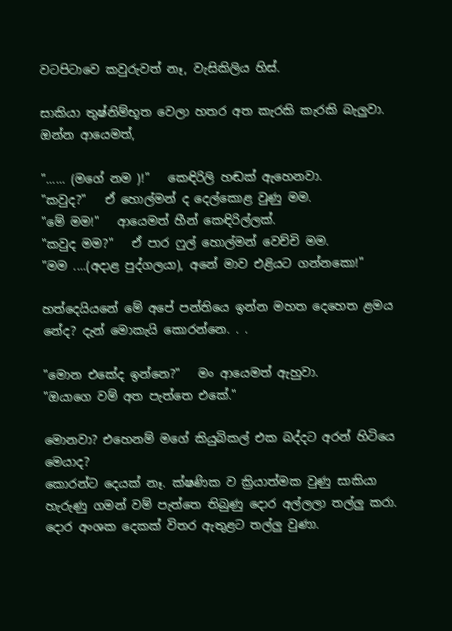වටපිටාවෙ කවුරුවත් නෑ, වැසිකිලිය හිස්.

සාකියා තුෂ්නිම්භූත වෙලා හතර අත කැරකි කැරකි බැලුවා. ඔන්න ආයෙමත්,

"...... (මගේ නම )!"   කෙඳිරිලි හඬක් ඇහෙනවා.
"කවුද?"   ඒ හොල්මන් ද දෙල්කොළ වුණු මම.
"මේ මම!"   ආයෙමත් හීන් කෙඳිරිල්ලක්.
"කවුද මම?"   ඒ පාර ෆුල් හොල්මන් වෙච්චි මම.
"මම ....(අදාළ පුද්ගලයා), අනේ මාව එළියට ගන්නකො!"

හත්දෙයියනේ මේ අපේ පන්තියෙ ඉන්න මහත දෙහෙත ළමය නේද? දැන් මොකැයි කොරන්නෙ. . .

"මොන එකේද ඉන්නෙ?"   මං ආයෙමත් ඇහුවා.
"ඔයාගෙ වම් අත පැත්තෙ එකේ."

මොනවා? එහෙනම් මගේ කියුබිකල් එක බද්දට අරන් හිටියෙ මෙයාද?
කොරන්ට දෙයක් නෑ. ක්ෂණික ව ක්‍රියාත්මක වුණු සාකියා හැරුණු ගමන් වම් පැත්තෙ තිබුණු දොර අල්ලලා තල්ලු කරා. දොර අංශක දෙකක් විතර ඇතුළට තල්ලු වුණා.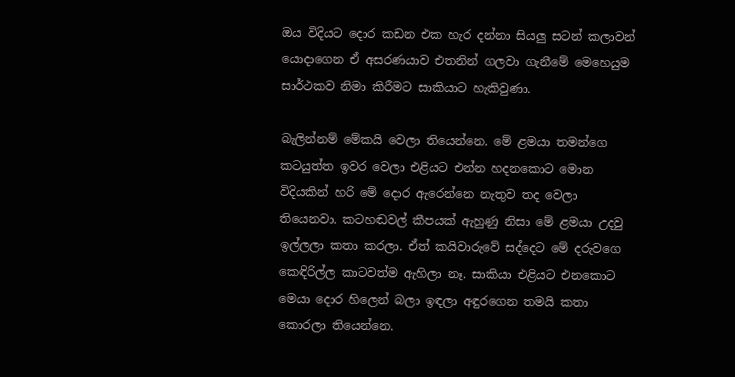ඔය විදියට දොර කඩන එක හැර දන්නා සියලු සටන් කලාවන් යොදාගෙන ඒ අසරණයාව එතනින් ගලවා ගැනීමේ මෙහෙයුම සාර්ථකව නිමා කිරීමට සාකියාට හැකිවුණා.

බැලින්නම් මේකයි වෙලා තියෙන්නෙ. මේ ළමයා තමන්ගෙ කටයුත්ත ඉවර වෙලා එළියට එන්න හදනකොට මොන විදියකින් හරි මේ දොර ඇරෙන්නෙ නැතුව තද වෙලා තියෙනවා. කටහඬවල් කීපයක් ඇහුණු නිසා මේ ළමයා උදවු ඉල්ලලා කතා කරලා. ඒත් කයිවාරුවේ සද්දෙට මේ දරුවගෙ කෙඳිරිල්ල කාටවත්ම ඇහිලා නෑ. සාකියා එළියට එනකොට මෙයා දොර හිලෙන් බලා ඉඳලා අඳුරගෙන තමයි කතා කොරලා තියෙන්නෙ.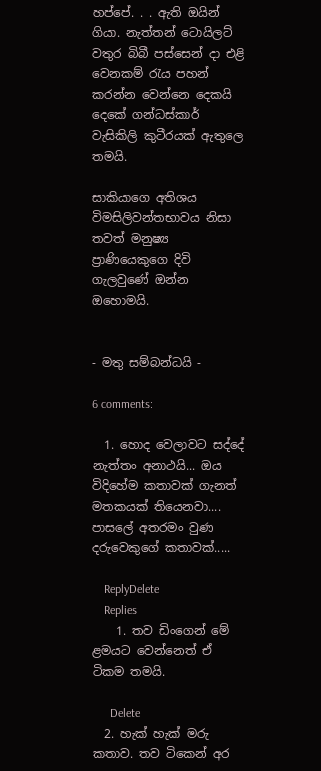හප්පේ. . . ඇති ඔයින් ගියා. නැත්තන් ටොයිලට් වතුර බිබී පස්සෙන් දා එළි වෙනකම් රැය පහන් කරන්න වෙන්නෙ දෙකයි දෙකේ ගන්ධස්කාර් වැසිකිලි කුටීරයක් ඇතුලෙ තමයි.

සාකියාගෙ අතිශය විමසිලිවන්තභාවය නිසා තවත් මනුෂ්‍ය ප්‍රාණියෙකුගෙ දිවි ගැලවුණේ ඔන්න ඔහොමයි.


- මතු සම්බන්ධයි -

6 comments:

  1. හොද වෙලාවට සද්දේ නැත්තං අනාථයි... ඔය විදිහේම කතාවක් ගැනත් මතකයක් තියෙනවා.... පාසලේ අතරමං වුණ දරුවෙකුගේ කතාවක්.....

    ReplyDelete
    Replies
    1. තව ඩිංගෙන් මේ ළමයට වෙන්නෙත් ඒ ටිකම තමයි.

      Delete
  2. හැක් හැක් මරු කතාව. තව ටිකෙන් අර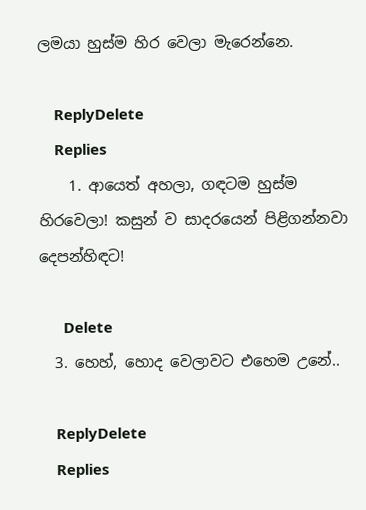ලමයා හුස්ම හිර වෙලා මැරෙන්නෙ.

    ReplyDelete
    Replies
    1. ආයෙත් අහලා, ගඳටම හුස්ම හිරවෙලා! කසුන් ව සාදරයෙන් පිළිගන්නවා දෙපන්හිඳට!

      Delete
  3. හෙහ්, හොද වෙලාවට එහෙම උනේ..

    ReplyDelete
    Replies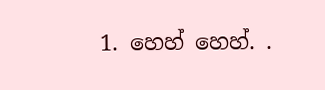1. හෙහ් හෙහ්. .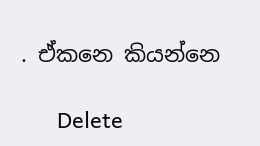. ඒකනෙ කියන්නෙ

      Delete